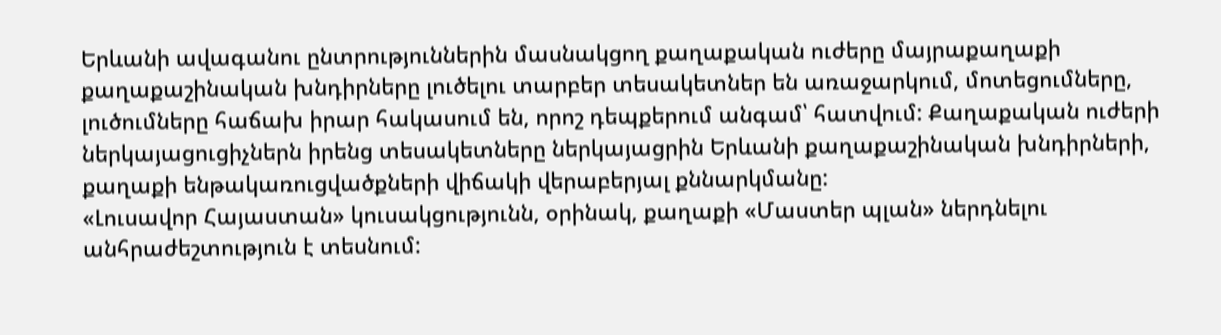Երևանի ավագանու ընտրություններին մասնակցող քաղաքական ուժերը մայրաքաղաքի քաղաքաշինական խնդիրները լուծելու տարբեր տեսակետներ են առաջարկում, մոտեցումները, լուծումները հաճախ իրար հակասում են, որոշ դեպքերում անգամ՝ հատվում: Քաղաքական ուժերի ներկայացուցիչներն իրենց տեսակետները ներկայացրին Երևանի քաղաքաշինական խնդիրների, քաղաքի ենթակառուցվածքների վիճակի վերաբերյալ քննարկմանը:
«Լուսավոր Հայաստան» կուսակցությունն, օրինակ, քաղաքի «Մաստեր պլան» ներդնելու անհրաժեշտություն է տեսնում: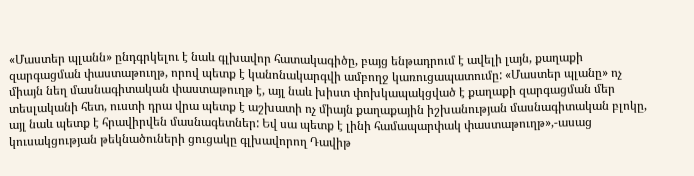«Մաստեր պլանն» ընդգրկելու է նաև գլխավոր հատակագիծը, բայց ենթադրում է ավելի լայն, քաղաքի զարգացման փաստաթուղթ, որով պետք է կանոնակարգվի ամբողջ կառուցապատումը: «Մաստեր պլանը» ոչ միայն նեղ մասնագիտական փաստաթուղթ է, այլ նաև խիստ փոխկապակցված է քաղաքի զարգացման մեր տեսլականի հետ, ուստի դրա վրա պետք է աշխատի ոչ միայն քաղաքային իշխանության մասնագիտական բլոկը, այլ նաև պետք է հրավիրվեն մասնագետներ: Եվ սա պետք է լինի համապարփակ փաստաթուղթ»,-ասաց կուսակցության թեկնածուների ցուցակը գլխավորող Դավիթ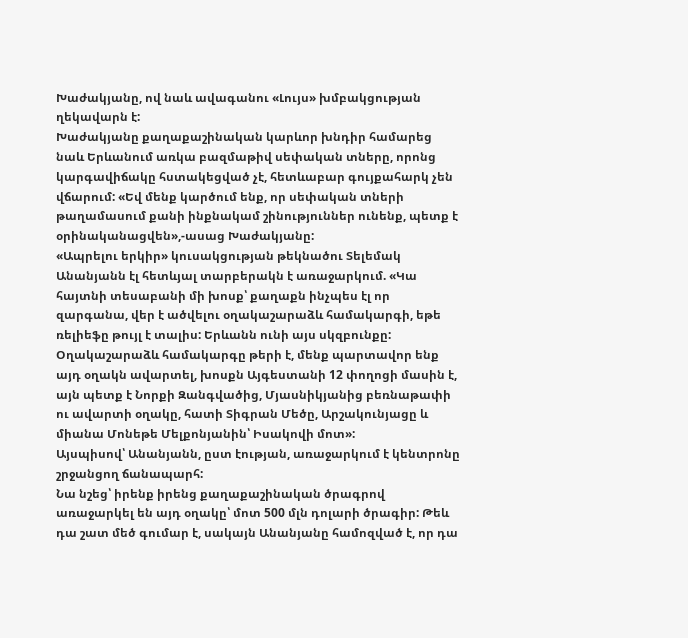Խաժակյանը, ով նաև ավագանու «Լույս» խմբակցության ղեկավարն է:
Խաժակյանը քաղաքաշինական կարևոր խնդիր համարեց նաև Երևանում առկա բազմաթիվ սեփական տները, որոնց կարգավիճակը հստակեցված չէ, հետևաբար գույքահարկ չեն վճարում: «Եվ մենք կարծում ենք, որ սեփական տների թաղամասում քանի ինքնակամ շինություններ ունենք, պետք է օրինականացվեն»,-ասաց Խաժակյանը:
«Ապրելու երկիր» կուսակցության թեկնածու Տելեմակ Անանյանն էլ հետևյալ տարբերակն է առաջարկում. «Կա հայտնի տեսաբանի մի խոսք՝ քաղաքն ինչպես էլ որ զարգանա, վեր է ածվելու օղակաշարաձև համակարգի, եթե ռելիեֆը թույլ է տալիս: Երևանն ունի այս սկզբունքը: Օղակաշարաձև համակարգը թերի է, մենք պարտավոր ենք այդ օղակն ավարտել, խոսքն Այգեստանի 12 փողոցի մասին է, այն պետք է Նորքի Զանգվածից, Մյասնիկյանից բեռնաթափի ու ավարտի օղակը, հատի Տիգրան Մեծը, Արշակունյացը և միանա Մոնեթե Մելքոնյանին՝ Իսակովի մոտ»:
Այսպիսով՝ Անանյանն, ըստ էության, առաջարկում է կենտրոնը շրջանցող ճանապարհ:
Նա նշեց՝ իրենք իրենց քաղաքաշինական ծրագրով առաջարկել են այդ օղակը՝ մոտ 500 մլն դոլարի ծրագիր: Թեև դա շատ մեծ գումար է, սակայն Անանյանը համոզված է, որ դա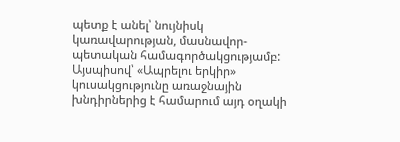պետք է անել՝ նույնիսկ կառավարության, մասնավոր-պետական համագործակցությամբ: Այսպիսով՝ «Ապրելու երկիր» կուսակցությունը առաջնային խնդիրներից է համարում այդ օղակի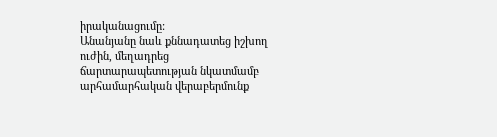իրականացումը:
Անանյանը նաև քննադատեց իշխող ուժին, մեղադրեց ճարտարապետության նկատմամբ արհամարհական վերաբերմունք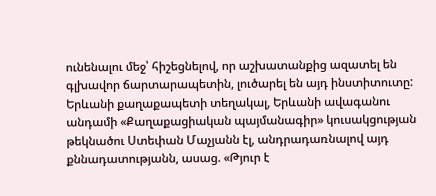ունենալու մեջ՝ հիշեցնելով, որ աշխատանքից ազատել են գլխավոր ճարտարապետին, լուծարել են այդ ինստիտուտը:
Երևանի քաղաքապետի տեղակալ, Երևանի ավագանու անդամի «Քաղաքացիական պայմանագիր» կուսակցության թեկնածու Ստեփան Մաչյանն էլ, անդրադառնալով այդ քննադատությանն, ասաց. «Թյուր է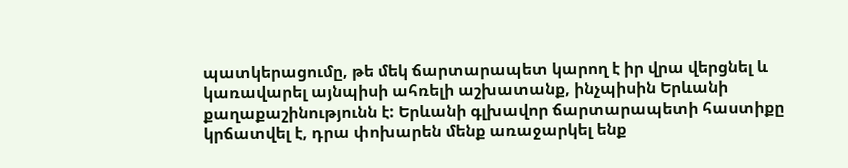պատկերացումը, թե մեկ ճարտարապետ կարող է իր վրա վերցնել և կառավարել այնպիսի ահռելի աշխատանք, ինչպիսին Երևանի քաղաքաշինությունն է: Երևանի գլխավոր ճարտարապետի հաստիքը կրճատվել է, դրա փոխարեն մենք առաջարկել ենք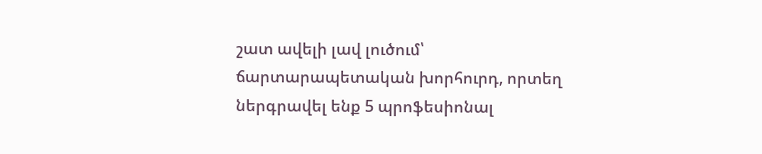շատ ավելի լավ լուծում՝ ճարտարապետական խորհուրդ, որտեղ ներգրավել ենք 5 պրոֆեսիոնալ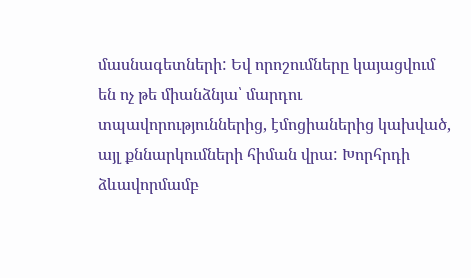մասնագետների: Եվ որոշումները կայացվում են ոչ թե միանձնյա՝ մարդու տպավորություններից, էմոցիաներից կախված, այլ քննարկումների հիման վրա: Խորհրդի ձևավորմամբ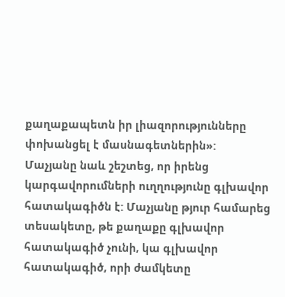քաղաքապետն իր լիազորությունները փոխանցել է մասնագետներին»:
Մաչյանը նաև շեշտեց, որ իրենց կարգավորումների ուղղությունը գլխավոր հատակագիծն է: Մաչյանը թյուր համարեց տեսակետը, թե քաղաքը գլխավոր հատակագիծ չունի, կա գլխավոր հատակագիծ, որի ժամկետը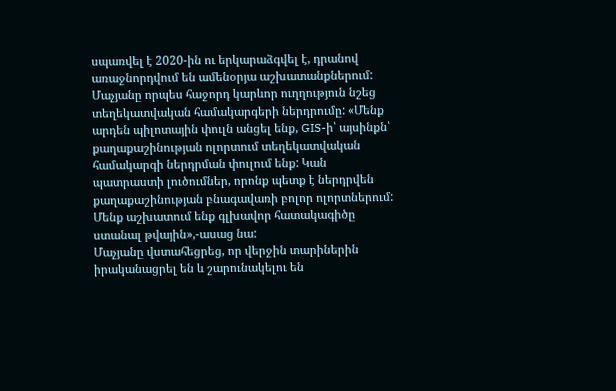սպառվել է 2020-ին ու երկարաձգվել է, դրանով առաջնորդվում են ամենօրյա աշխատանքներում: Մաչյանը որպես հաջորդ կարևոր ուղղություն նշեց տեղեկատվական համակարգերի ներդրումը: «Մենք արդեն պիլոտային փուլն անցել ենք, GIS-ի՝ այսինքն՝ քաղաքաշինության ոլորտում տեղեկատվական համակարգի ներդրման փուլում ենք: Կան պատրաստի լուծումներ, որոնք պետք է ներդրվեն քաղաքաշինության բնագավառի բոլոր ոլորտներում: Մենք աշխատում ենք գլխավոր հատակագիծը ստանալ թվային»,-ասաց նա:
Մաչյանը վստահեցրեց, որ վերջին տարիներին իրականացրել են և շարունակելու են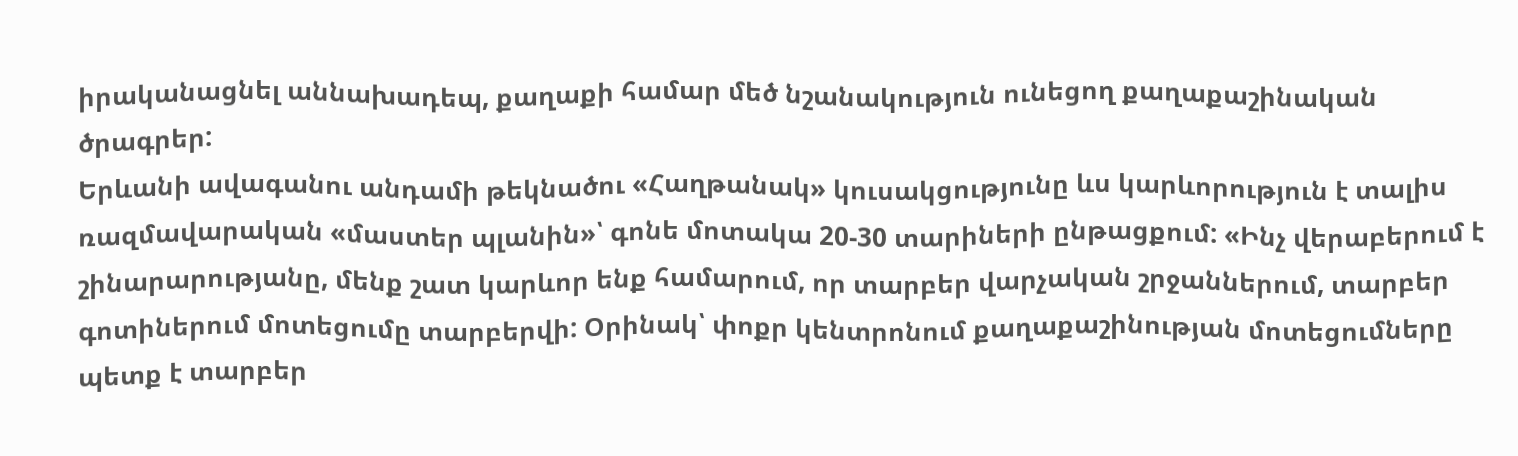իրականացնել աննախադեպ, քաղաքի համար մեծ նշանակություն ունեցող քաղաքաշինական ծրագրեր:
Երևանի ավագանու անդամի թեկնածու «Հաղթանակ» կուսակցությունը ևս կարևորություն է տալիս ռազմավարական «մաստեր պլանին»՝ գոնե մոտակա 20-30 տարիների ընթացքում: «Ինչ վերաբերում է շինարարությանը, մենք շատ կարևոր ենք համարում, որ տարբեր վարչական շրջաններում, տարբեր գոտիներում մոտեցումը տարբերվի: Օրինակ՝ փոքր կենտրոնում քաղաքաշինության մոտեցումները պետք է տարբեր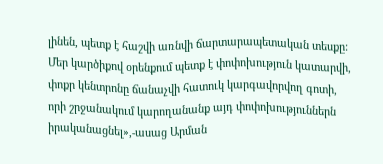լինեն, պետք է հաշվի առնվի ճարտարապետական տեսքը: Մեր կարծիքով օրենքում պետք է փոփոխություն կատարվի, փոքր կենտրոնը ճանաչվի հատուկ կարգավորվող գոտի, որի շրջանակում կարողանանք այդ փոփոխություններն իրականացնել»,-ասաց Արման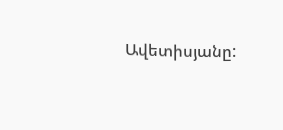Ավետիսյանը: